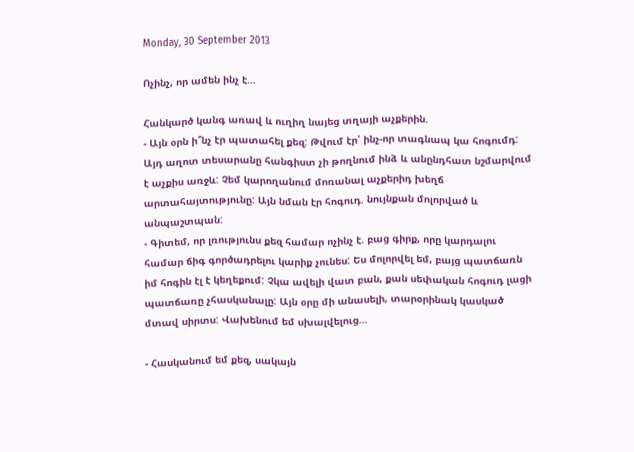Monday, 30 September 2013

Ոչինչ, որ ամեն ինչ է...

Հանկարծ կանգ առավ և ուղիղ նայեց տղայի աչքերին.
- Այն օրն ի՞նչ էր պատահել քեզ: Թվում էր՝ ինչ-որ տագնապ կա հոգումդ: Այդ աղոտ տեսարանը հանգիստ չի թողնում ինձ և անընդհատ նշմարվում է աչքիս առջև: Չեմ կարողանում մոռանալ աչքերիդ խեղճ արտահայտությունը: Այն նման էր հոգուդ. նույնքան մոլորված և անպաշտպան:
- Գիտեմ, որ լռությունս քեզ համար ոչինչ է. բաց գիրք, որը կարդալու համար ճիգ գործադրելու կարիք չունես: Ես մոլորվել եմ, բայց պատճառն իմ հոգին էլ է կեղեքում: Չկա ավելի վատ բան, քան սեփական հոգուդ լացի պատճառը չհասկանալը: Այն օրը մի անասելի, տարօրինակ կասկած մտավ սիրտս: Վախենում եմ սխալվելուց…

- Հասկանում եմ քեզ, սակայն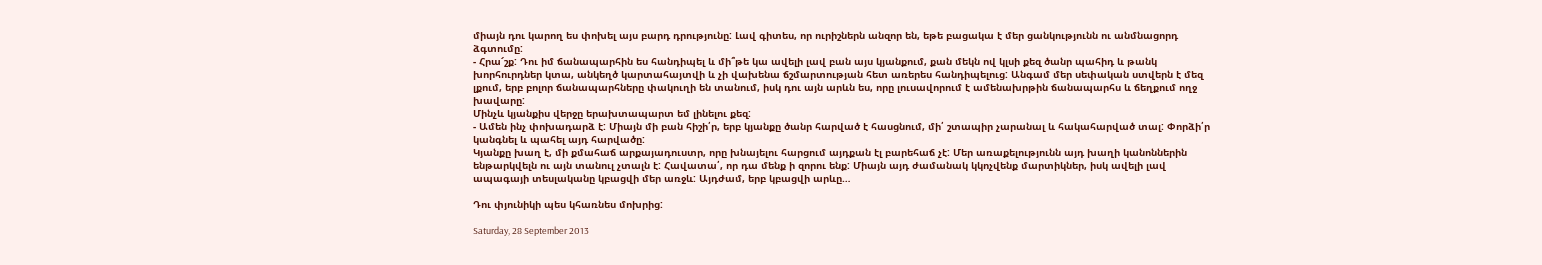միայն դու կարող ես փոխել այս բարդ դրությունը: Լավ գիտես, որ ուրիշներն անզոր են, եթե բացակա է մեր ցանկությունն ու անմնացորդ ձգտումը:
- Հրա՜շք: Դու իմ ճանապարհին ես հանդիպել և մի՞թե կա ավելի լավ բան այս կյանքում, քան մեկն ով կլսի քեզ ծանր պահիդ և թանկ խորհուրդներ կտա, անկեղծ կարտահայտվի և չի վախենա ճշմարտության հետ առերես հանդիպելուց: Անգամ մեր սեփական ստվերն է մեզ լքում, երբ բոլոր ճանապարհները փակուղի են տանում, իսկ դու այն արևն ես, որը լուսավորում է ամենախրթին ճանապարհս և ճեղքում ողջ խավարը:
Մինչև կյանքիս վերջը երախտապարտ եմ լինելու քեզ:
- Ամեն ինչ փոխադարձ է: Միայն մի բան հիշի՛ր, երբ կյանքը ծանր հարված է հասցնում, մի՛ շտապիր չարանալ և հակահարված տալ: Փորձի՛ր կանգնել և պահել այդ հարվածը:
Կյանքը խաղ է, մի քմահաճ արքայադուստր, որը խնայելու հարցում այդքան էլ բարեհաճ չէ: Մեր առաքելությունն այդ խաղի կանոններին ենթարկվելն ու այն տանուլ չտալն է: Հավատա՛, որ դա մենք ի զորու ենք: Միայն այդ ժամանակ կկոչվենք մարտիկներ, իսկ ավելի լավ ապագայի տեսլականը կբացվի մեր առջև: Այդժամ, երբ կբացվի արևը…

Դու փյունիկի պես կհառնես մոխրից:

Saturday, 28 September 2013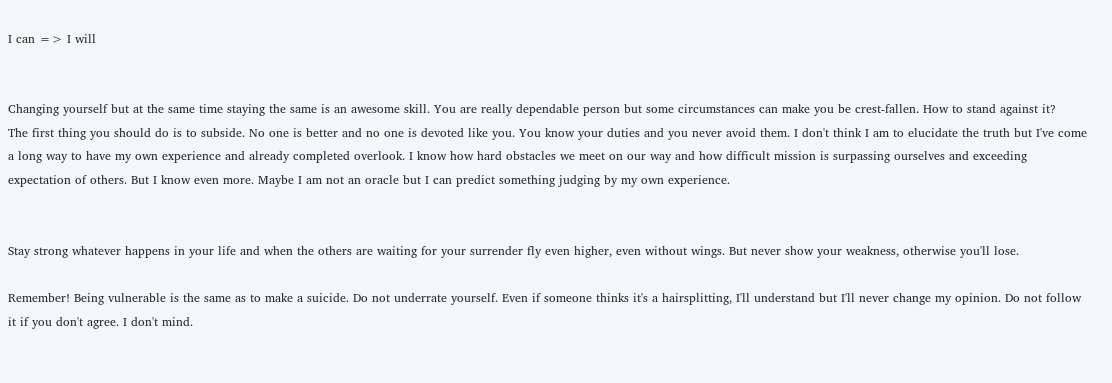I can => I will


Changing yourself but at the same time staying the same is an awesome skill. You are really dependable person but some circumstances can make you be crest-fallen. How to stand against it?
The first thing you should do is to subside. No one is better and no one is devoted like you. You know your duties and you never avoid them. I don't think I am to elucidate the truth but I've come a long way to have my own experience and already completed overlook. I know how hard obstacles we meet on our way and how difficult mission is surpassing ourselves and exceeding expectation of others. But I know even more. Maybe I am not an oracle but I can predict something judging by my own experience.


Stay strong whatever happens in your life and when the others are waiting for your surrender fly even higher, even without wings. But never show your weakness, otherwise you'll lose.

Remember! Being vulnerable is the same as to make a suicide. Do not underrate yourself. Even if someone thinks it's a hairsplitting, I'll understand but I'll never change my opinion. Do not follow it if you don't agree. I don't mind.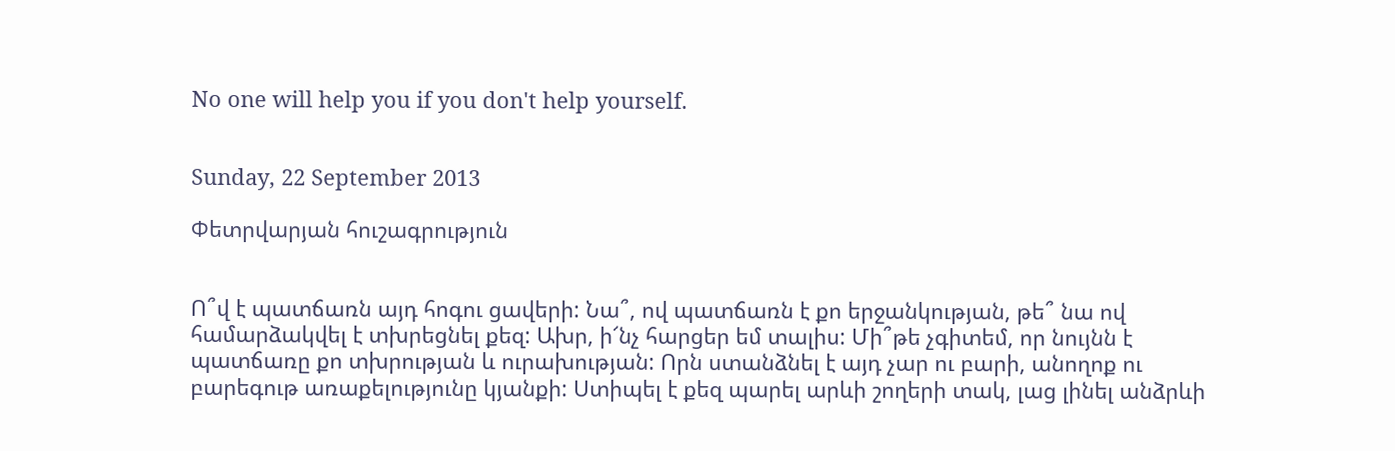No one will help you if you don't help yourself.


Sunday, 22 September 2013

Փետրվարյան հուշագրություն


Ո՞վ է պատճառն այդ հոգու ցավերի: Նա՞, ով պատճառն է քո երջանկության, թե՞ նա ով համարձակվել է տխրեցնել քեզ: Ախր, ի՜նչ հարցեր եմ տալիս: Մի՞թե չգիտեմ, որ նույնն է պատճառը քո տխրության և ուրախության: Որն ստանձնել է այդ չար ու բարի, անողոք ու բարեգութ առաքելությունը կյանքի: Ստիպել է քեզ պարել արևի շողերի տակ, լաց լինել անձրևի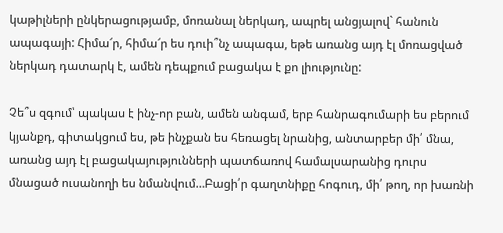կաթիլների ընկերացությամբ, մոռանալ ներկադ, ապրել անցյալով` հանուն ապագայի: Հիմա՜ր, հիմա՜ր ես դուի՞նչ ապագա, եթե առանց այդ էլ մոռացված ներկադ դատարկ է, ամեն դեպքում բացակա է քո լիությունը:

Չե՞ս զգում՝ պակաս է ինչ-որ բան, ամեն անգամ, երբ հանրագումարի ես բերում կյանքդ, գիտակցում ես, թե ինչքան ես հեռացել նրանից, անտարբեր մի՛ մնա, առանց այդ էլ բացակայությունների պատճառով համալսարանից դուրս մնացած ուսանողի ես նմանվում…Բացի՛ր գաղտնիքը հոգուդ, մի՛ թող, որ խառնի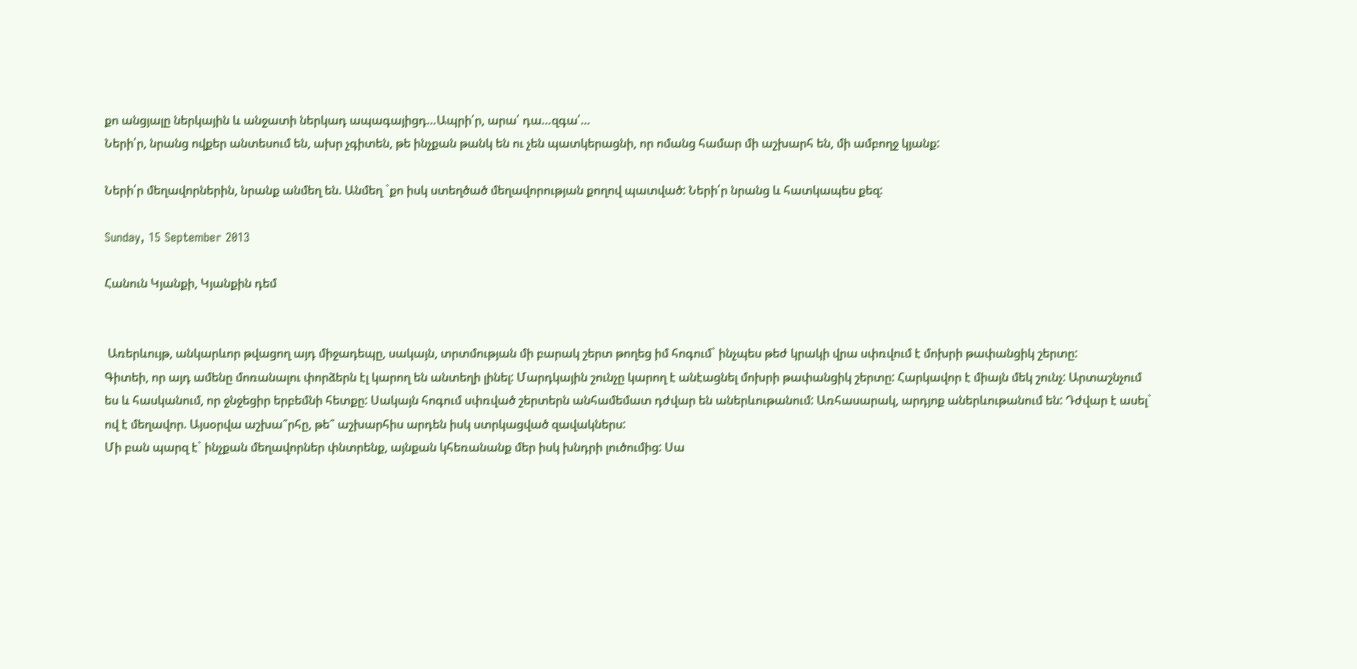քո անցյալը ներկային և անջատի ներկադ ապագայիցդ…Ապրի՛ր, արա՛ դա…զգա՛…
Ների՛ր, նրանց ովքեր անտեսում են, ախր չգիտեն, թե ինչքան թանկ են ու չեն պատկերացնի, որ ոմանց համար մի աշխարհ են, մի ամբողջ կյանք:

Ների՛ր մեղավորներին, նրանք անմեղ են. Անմեղ `քո իսկ ստեղծած մեղավորության քողով պատված: Ների՛ր նրանց և հատկապես քեզ:

Sunday, 15 September 2013

Հանուն Կյանքի, Կյանքին դեմ


 Առերևույթ, անկարևոր թվացող այդ միջադեպը, սակայն, տրտմության մի բարակ շերտ թողեց իմ հոգում` ինչպես թեժ կրակի վրա սփռվում է մոխրի թափանցիկ շերտը:
Գիտեի, որ այդ ամենը մոռանալու փորձերն էլ կարող են անտեղի լինել: Մարդկային շունչը կարող է անէացնել մոխրի թափանցիկ շերտը: Հարկավոր է միայն մեկ շունչ: Արտաշնչում ես և հասկանում, որ ջնջեցիր երբեմնի հետքը: Սակայն հոգում սփռված շերտերն անհամեմատ դժվար են աներևութանում: Առհասարակ, արդյոք աներևութանում են: Դժվար է ասել` ով է մեղավոր. Այսօրվա աշխա՞րհը, թե՞ աշխարհիս արդեն իսկ ստրկացված զավակներս:
Մի բան պարզ է` ինչքան մեղավորներ փնտրենք, այնքան կհեռանանք մեր իսկ խնդրի լուծումից: Սա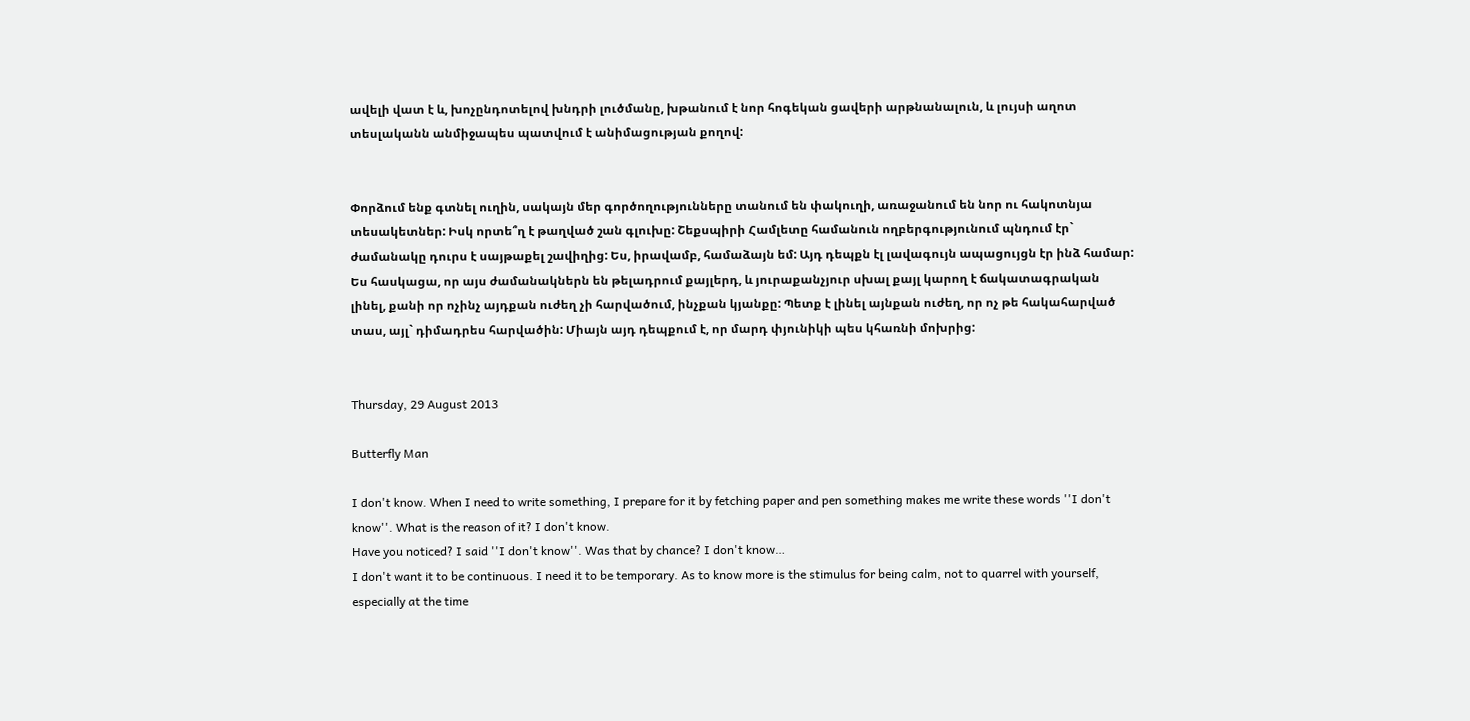ավելի վատ է և, խոչընդոտելով խնդրի լուծմանը, խթանում է նոր հոգեկան ցավերի արթնանալուն, և լույսի աղոտ տեսլականն անմիջապես պատվում է անիմացության քողով:


Փորձում ենք գտնել ուղին, սակայն մեր գործողությունները տանում են փակուղի, առաջանում են նոր ու հակոտնյա տեսակետներ: Իսկ որտե՞ղ է թաղված շան գլուխը: Շեքսպիրի Համլետը համանուն ողբերգությունում պնդում էր` ժամանակը դուրս է սայթաքել շավիղից: Ես, իրավամբ, համաձայն եմ: Այդ դեպքն էլ լավագույն ապացույցն էր ինձ համար:
Ես հասկացա, որ այս ժամանակներն են թելադրում քայլերդ, և յուրաքանչյուր սխալ քայլ կարող է ճակատագրական լինել, քանի որ ոչինչ այդքան ուժեղ չի հարվածում, ինչքան կյանքը: Պետք է լինել այնքան ուժեղ, որ ոչ թե հակահարված տաս, այլ` դիմադրես հարվածին: Միայն այդ դեպքում է, որ մարդ փյունիկի պես կհառնի մոխրից:


Thursday, 29 August 2013

Butterfly Man

I don't know. When I need to write something, I prepare for it by fetching paper and pen something makes me write these words ''I don't know''. What is the reason of it? I don't know.
Have you noticed? I said ''I don't know''. Was that by chance? I don't know…
I don't want it to be continuous. I need it to be temporary. As to know more is the stimulus for being calm, not to quarrel with yourself, especially at the time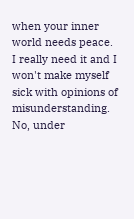when your inner world needs peace. I really need it and I won't make myself sick with opinions of misunderstanding. No, under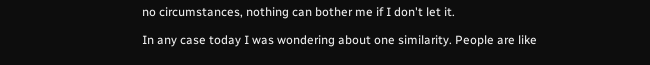no circumstances, nothing can bother me if I don't let it.

In any case today I was wondering about one similarity. People are like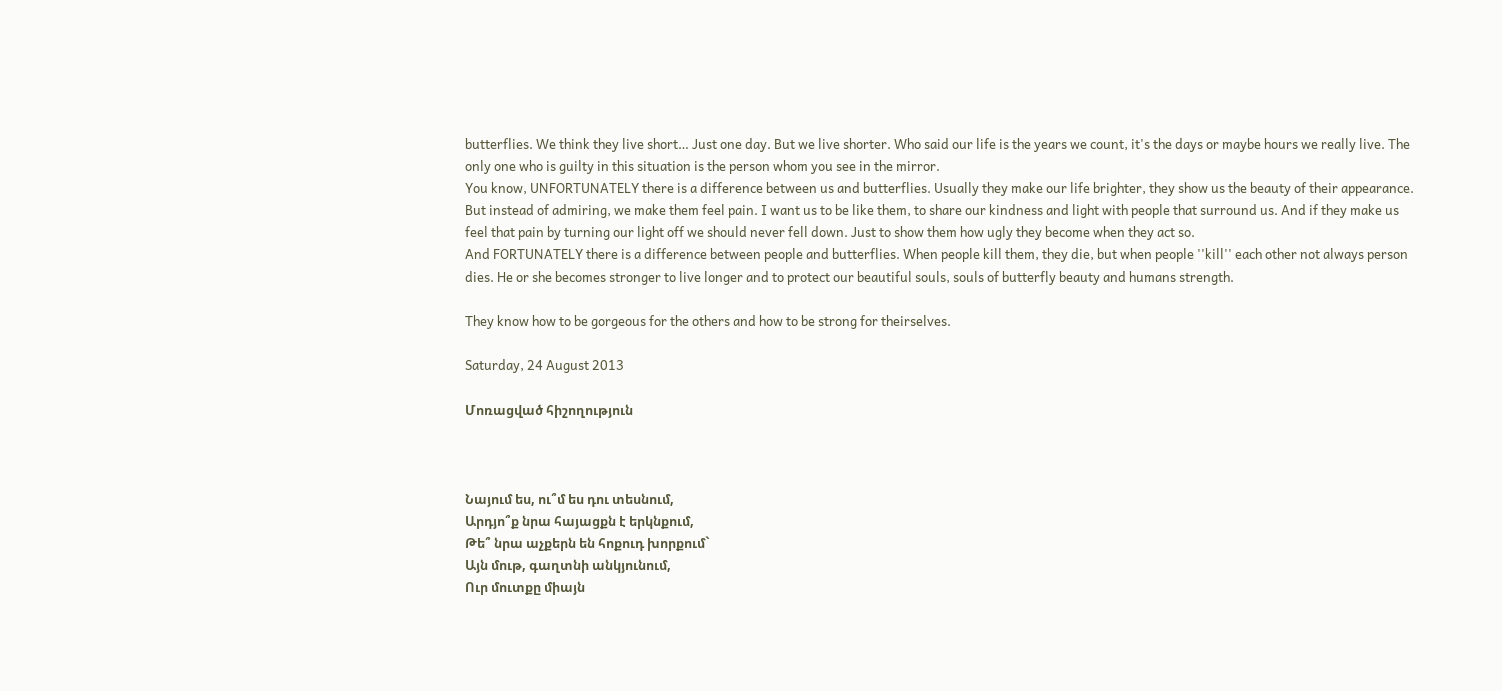butterflies. We think they live short… Just one day. But we live shorter. Who said our life is the years we count, it's the days or maybe hours we really live. The only one who is guilty in this situation is the person whom you see in the mirror.
You know, UNFORTUNATELY there is a difference between us and butterflies. Usually they make our life brighter, they show us the beauty of their appearance. But instead of admiring, we make them feel pain. I want us to be like them, to share our kindness and light with people that surround us. And if they make us feel that pain by turning our light off we should never fell down. Just to show them how ugly they become when they act so.
And FORTUNATELY there is a difference between people and butterflies. When people kill them, they die, but when people ''kill'' each other not always person dies. He or she becomes stronger to live longer and to protect our beautiful souls, souls of butterfly beauty and humans strength.

They know how to be gorgeous for the others and how to be strong for theirselves.

Saturday, 24 August 2013

Մոռացված հիշողություն



Նայում ես, ու՞մ ես դու տեսնում,
Արդյո՞ք նրա հայացքն է երկնքում,
Թե՞ նրա աչքերն են հոքուդ խորքում`
Այն մութ, գաղտնի անկյունում,
Ուր մուտքը միայն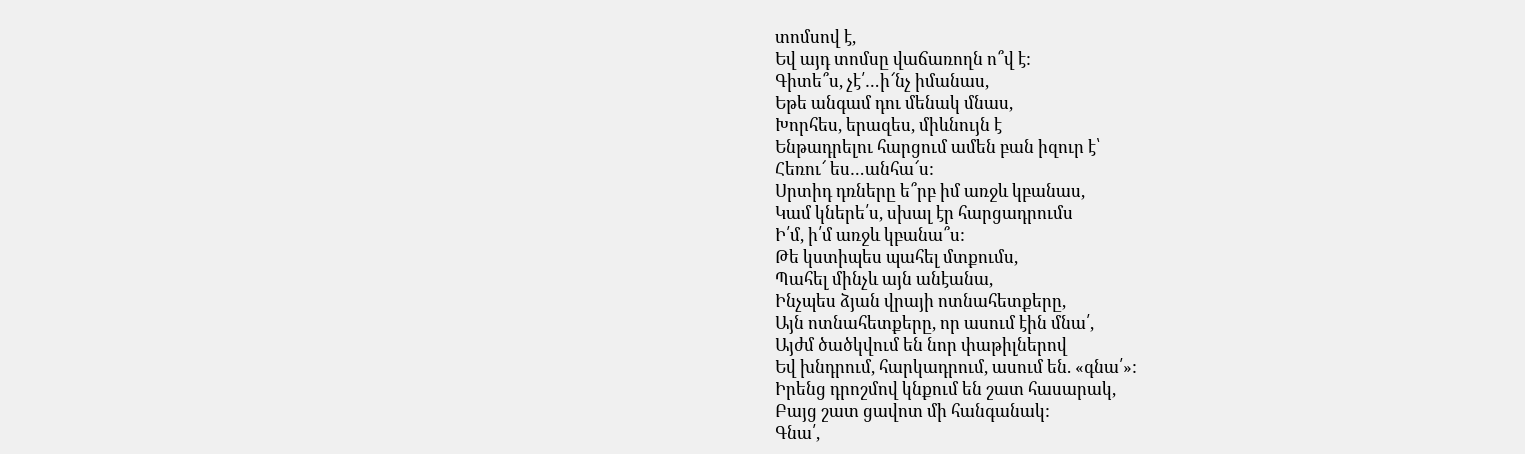տոմսով է,
Եվ այդ տոմսը վաճառողն ո՞վ է:
Գիտե՞ս, չէ՛…ի՜նչ իմանաս,
Եթե անգամ դու մենակ մնաս,
Խորհես, երազես, միևնույն է
Ենթադրելու հարցում ամեն բան իզուր է՝
Հեռու՜ ես…անհա՜ս:
Սրտիդ դռները ե՞րբ իմ առջև կբանաս,
Կամ կներե՛ս, սխալ էր հարցադրումս
Ի՛մ, ի՛մ առջև կբանա՞ս:
Թե կստիպես պահել մտքումս,
Պահել մինչև այն անէանա,
Ինչպես ձյան վրայի ոտնահետքերը,
Այն ոտնահետքերը, որ ասում էին մնա՛,
Այժմ ծածկվում են նոր փաթիլներով
Եվ խնդրում, հարկադրում, ասում են. «գնա՛»:
Իրենց դրոշմով կնքում են շատ հասարակ,
Բայց շատ ցավոտ մի հանգանակ:
Գնա՛,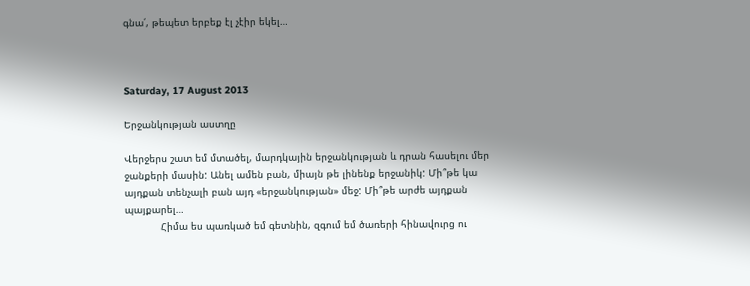գնա՛, թեպետ երբեք էլ չէիր եկել…



Saturday, 17 August 2013

Երջանկության աստղը

Վերջերս շատ եմ մտածել, մարդկային երջանկության և դրան հասելու մեր ջանքերի մասին: Անել ամեն բան, միայն թե լինենք երջանիկ: Մի՞թե կա այդքան տենչալի բան այդ «երջանկության» մեջ: Մի՞թե արժե այդքան պայքարել…
            Հիմա ես պառկած եմ գետնին, զգում եմ ծառերի հինավուրց ու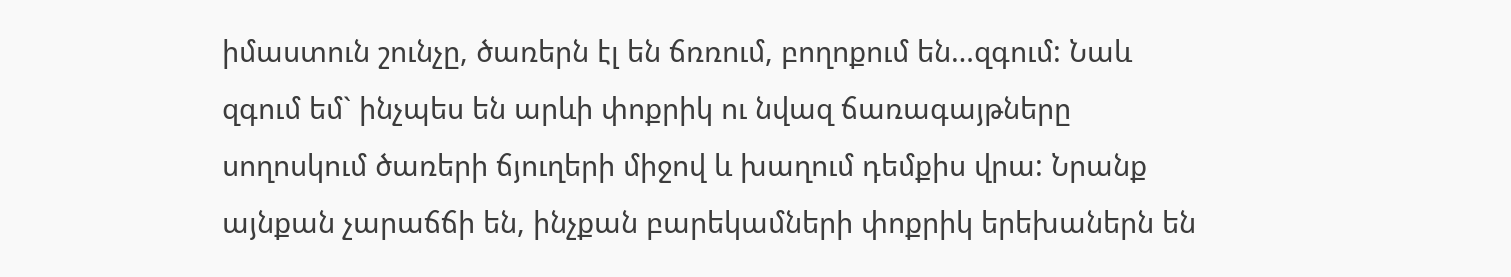իմաստուն շունչը, ծառերն էլ են ճռռում, բողոքում են…զգում: Նաև զգում եմ` ինչպես են արևի փոքրիկ ու նվազ ճառագայթները սողոսկում ծառերի ճյուղերի միջով և խաղում դեմքիս վրա: Նրանք այնքան չարաճճի են, ինչքան բարեկամների փոքրիկ երեխաներն են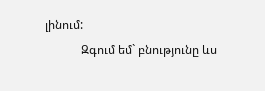լինում:
            Զգում եմ` բնությունը ևս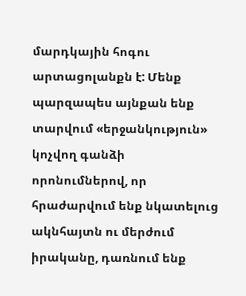մարդկային հոգու արտացոլանքն է: Մենք պարզապես այնքան ենք տարվում «երջանկություն» կոչվող գանձի որոնումներով, որ հրաժարվում ենք նկատելուց ակնհայտն ու մերժում իրականը, դառնում ենք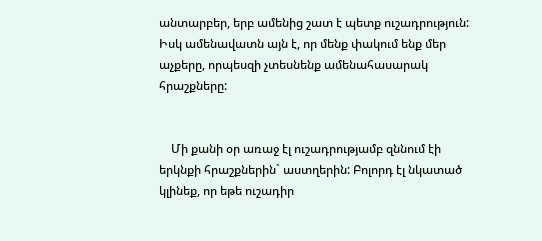անտարբեր, երբ ամենից շատ է պետք ուշադրություն: Իսկ ամենավատն այն է, որ մենք փակում ենք մեր աչքերը, որպեսզի չտեսնենք ամենահասարակ հրաշքները:


    Մի քանի օր առաջ էլ ուշադրությամբ զննում էի երկնքի հրաշքներին` աստղերին: Բոլորդ էլ նկատած կլինեք, որ եթե ուշադիր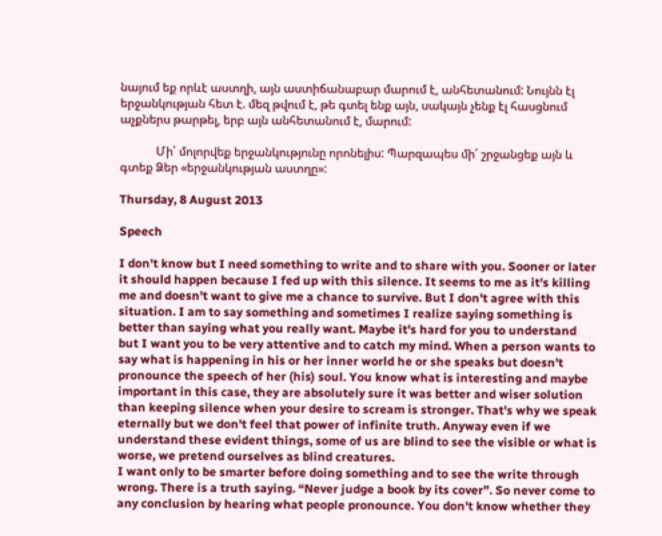նայում եք որևէ աստղի, այն աստիճանաբար մարում է, անհետանում: Նույնն էլ երջանկության հետ է. մեզ թվում է, թե գտել ենք այն, սակայն չենք էլ հասցնում աչքներս թարթել, երբ այն անհետանում է, մարում:

            Մի՛ մոլորվեք երջանկությունը որոնելիս: Պարզապես մի՛ շրջանցեք այն և գտեք Ձեր «երջանկության աստղը»:

Thursday, 8 August 2013

Speech

I don't know but I need something to write and to share with you. Sooner or later it should happen because I fed up with this silence. It seems to me as it's killing me and doesn't want to give me a chance to survive. But I don't agree with this situation. I am to say something and sometimes I realize saying something is better than saying what you really want. Maybe it's hard for you to understand but I want you to be very attentive and to catch my mind. When a person wants to say what is happening in his or her inner world he or she speaks but doesn't pronounce the speech of her (his) soul. You know what is interesting and maybe important in this case, they are absolutely sure it was better and wiser solution than keeping silence when your desire to scream is stronger. That's why we speak eternally but we don't feel that power of infinite truth. Anyway even if we understand these evident things, some of us are blind to see the visible or what is worse, we pretend ourselves as blind creatures.
I want only to be smarter before doing something and to see the write through wrong. There is a truth saying. “Never judge a book by its cover”. So never come to any conclusion by hearing what people pronounce. You don't know whether they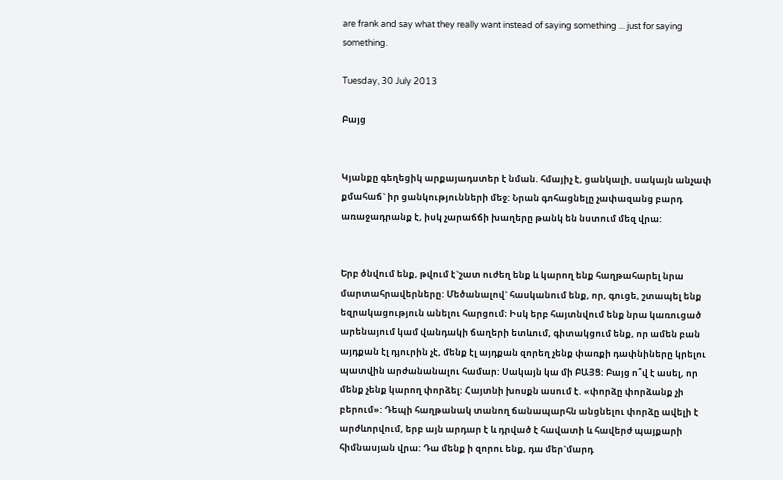are frank and say what they really want instead of saying something ... just for saying something.

Tuesday, 30 July 2013

Բայց


Կյանքը գեղեցիկ արքայադստեր է նման. հմայիչ է, ցանկալի, սակայն անչափ քմահաճ` իր ցանկությունների մեջ: Նրան գոհացնելը չափազանց բարդ առաջադրանք է, իսկ չարաճճի խաղերը թանկ են նստում մեզ վրա:


Երբ ծնվում ենք, թվում է`շատ ուժեղ ենք և կարող ենք հաղթահարել նրա մարտահրավերները: Մեծանալով` հասկանում ենք, որ, գուցե, շտապել ենք եզրակացություն անելու հարցում։ Իսկ երբ հայտնվում ենք նրա կառուցած արենայում կամ վանդակի ճաղերի ետևում, գիտակցում ենք, որ ամեն բան այդքան էլ դյուրին չէ, մենք էլ այդքան զորեղ չենք փառքի դափնիները կրելու պատվին արժանանալու համար: Սակայն կա մի ԲԱՅՑ: Բայց ո՞վ է ասել, որ մենք չենք կարող փորձել: Հայտնի խոսքն ասում է. «փորձը փորձանք չի բերում»: Դեպի հաղթանակ տանող ճանապարհն անցնելու փորձը ավելի է արժևորվում, երբ այն արդար է և դրված է հավատի և հավերժ պայքարի հիմնասյան վրա: Դա մենք ի զորու ենք, դա մեր`մարդ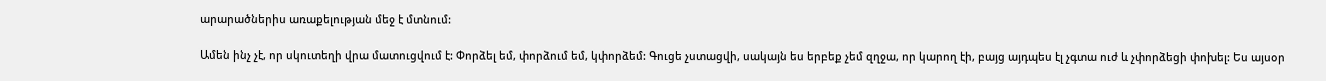արարածներիս առաքելության մեջ է մտնում:

Ամեն ինչ չէ, որ սկուտեղի վրա մատուցվում է: Փորձել եմ, փորձում եմ, կփորձեմ: Գուցե չստացվի, սակայն ես երբեք չեմ զղջա, որ կարող էի, բայց այդպես էլ չգտա ուժ և չփորձեցի փոխել: Ես այսօր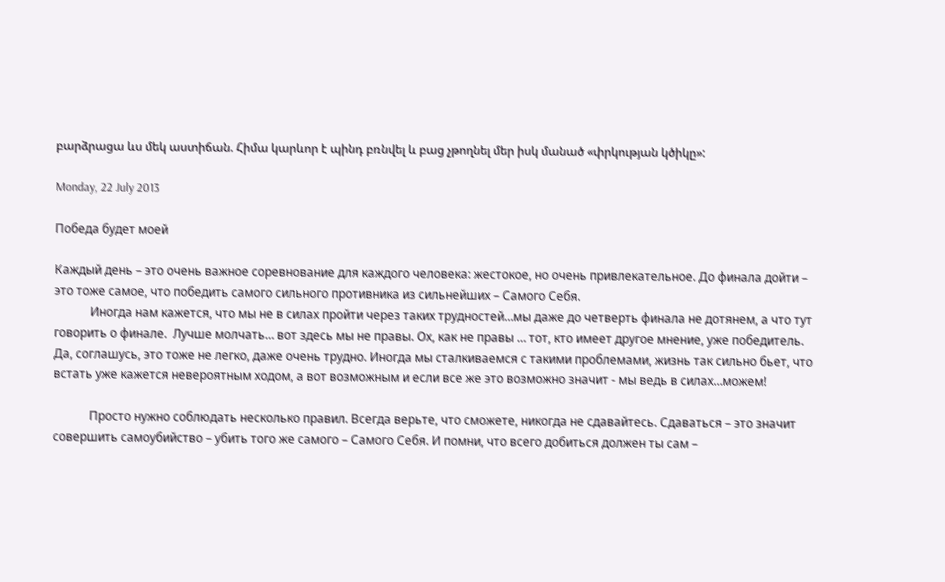բարձրացա ևս մեկ աստիճան. Հիմա կարևոր է պինդ բռնվել և բաց չթողնել մեր իսկ մանած «փրկության կծիկը»:

Monday, 22 July 2013

Победа будет моей

Каждый день – это очень важное соревнование для каждого человека: жестокое, но очень привлекательное. До финала дойти – это тоже самое, что победить самого сильного противника из сильнейших – Самого Себя.
            Иногда нам кажется, что мы не в силах пройти через таких трудностей…мы даже до четверть финала не дотянем, а что тут говорить о финале.  Лучше молчать… вот здесь мы не правы. Ох, как не правы … тот, кто имеет другое мнение, уже победитель. Да, соглашусь, это тоже не легко, даже очень трудно. Иногда мы сталкиваемся с такими проблемами, жизнь так сильно бьет, что встать уже кажется невероятным ходом, а вот возможным и если все же это возможно значит - мы ведь в силах…можем!

            Просто нужно соблюдать несколько правил. Всегда верьте, что сможете, никогда не сдавайтесь. Сдаваться – это значит совершить самоубийство – убить того же самого – Самого Себя. И помни, что всего добиться должен ты сам –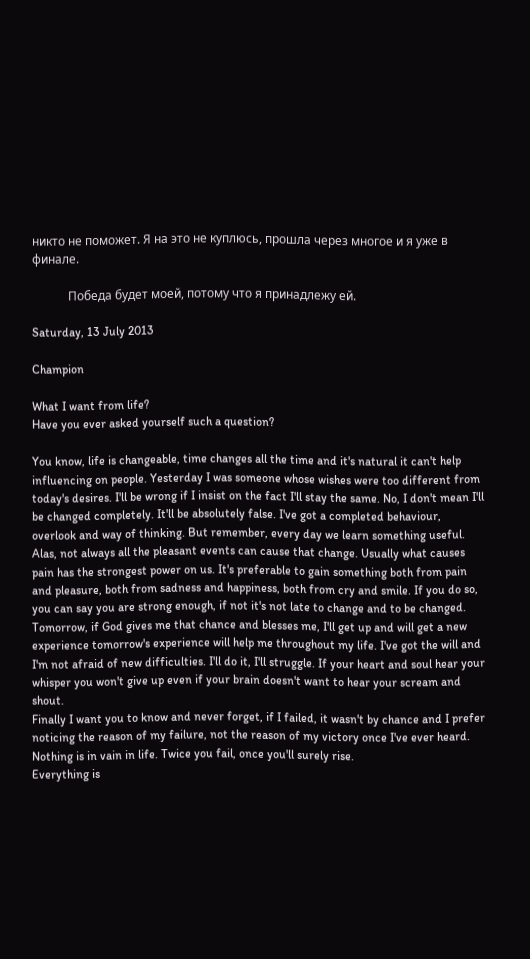никто не поможет. Я на это не куплюсь, прошла через многое и я уже в финале.

            Победа будет моей, потому что я принадлежу ей.

Saturday, 13 July 2013

Champion

What I want from life?
Have you ever asked yourself such a question?

You know, life is changeable, time changes all the time and it's natural it can't help influencing on people. Yesterday I was someone whose wishes were too different from today's desires. I'll be wrong if I insist on the fact I'll stay the same. No, I don't mean I'll be changed completely. It'll be absolutely false. I've got a completed behaviour, overlook and way of thinking. But remember, every day we learn something useful. Alas, not always all the pleasant events can cause that change. Usually what causes pain has the strongest power on us. It's preferable to gain something both from pain and pleasure, both from sadness and happiness, both from cry and smile. If you do so, you can say you are strong enough, if not it's not late to change and to be changed.
Tomorrow, if God gives me that chance and blesses me, I'll get up and will get a new experience tomorrow's experience will help me throughout my life. I've got the will and I'm not afraid of new difficulties. I'll do it, I'll struggle. If your heart and soul hear your whisper you won't give up even if your brain doesn't want to hear your scream and shout.
Finally I want you to know and never forget, if I failed, it wasn't by chance and I prefer noticing the reason of my failure, not the reason of my victory once I've ever heard. Nothing is in vain in life. Twice you fail, once you'll surely rise.
Everything is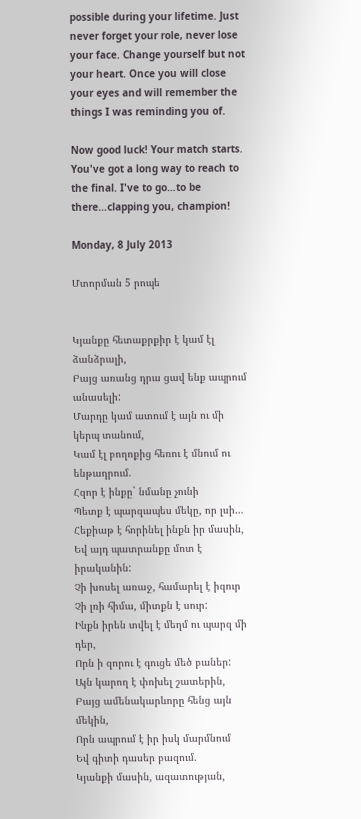possible during your lifetime. Just never forget your role, never lose your face. Change yourself but not your heart. Once you will close your eyes and will remember the things I was reminding you of.

Now good luck! Your match starts. You've got a long way to reach to the final. I've to go…to be there…clapping you, champion!

Monday, 8 July 2013

Մտորման 5 րոպե


Կյանքը հետաքրքիր է կամ էլ ձանձրալի,
Բայց առանց դրա ցավ ենք ապրում անասելի:
Մարդը կամ ատում է այն ու մի կերպ տանում,
Կամ էլ բողոքից հեռու է մնում ու ենթադրում.
Հզոր է ինքը` նմանը չունի
Պետք է պարզապես մեկը, որ լսի…
Հեքիաթ է հորինել ինքն իր մասին,
Եվ այդ պատրանքը մոտ է իրականին:
Չի խոսել առաջ, համարել է իզուր
Չի լռի հիմա, միտքն է սուր:
Ինքն իրեն տվել է մեղմ ու պարզ մի դեր,
Որն ի զորու է գուցե մեծ բաներ:
Այն կարող է փոխել շատերին,
Բայց ամենակարևորը հենց այն մեկին,
Որն ապրում է իր իսկ մարմնում
Եվ գիտի դասեր բազում.
Կյանքի մասին, ազատության,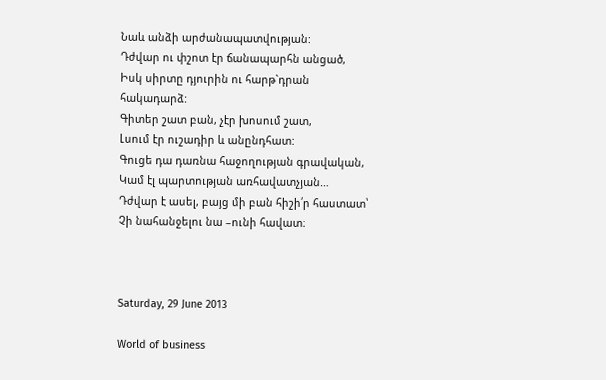Նաև անձի արժանապատվության:
Դժվար ու փշոտ էր ճանապարհն անցած,
Իսկ սիրտը դյուրին ու հարթ`դրան հակադարձ:
Գիտեր շատ բան, չէր խոսում շատ,
Լսում էր ուշադիր և անընդհատ:
Գուցե դա դառնա հաջողության գրավական,
Կամ էլ պարտության առհավատչյան…
Դժվար է ասել, բայց մի բան հիշի՛ր հաստատ՝
Չի նահանջելու նա –ունի հավատ։



Saturday, 29 June 2013

World of business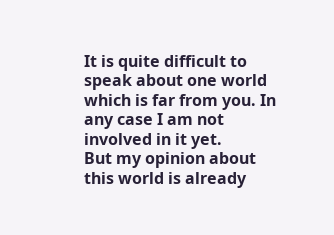It is quite difficult to speak about one world which is far from you. In any case I am not involved in it yet.
But my opinion about this world is already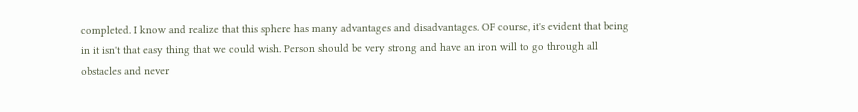completed. I know and realize that this sphere has many advantages and disadvantages. OF course, it's evident that being in it isn't that easy thing that we could wish. Person should be very strong and have an iron will to go through all obstacles and never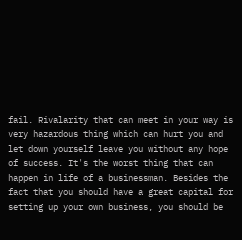fail. Rivalarity that can meet in your way is very hazardous thing which can hurt you and let down yourself leave you without any hope of success. It's the worst thing that can happen in life of a businessman. Besides the fact that you should have a great capital for setting up your own business, you should be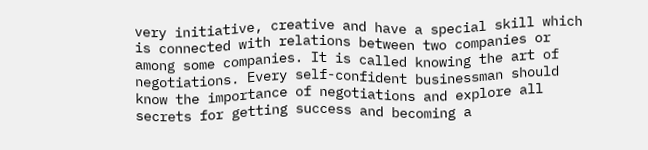very initiative, creative and have a special skill which is connected with relations between two companies or among some companies. It is called knowing the art of negotiations. Every self-confident businessman should know the importance of negotiations and explore all secrets for getting success and becoming a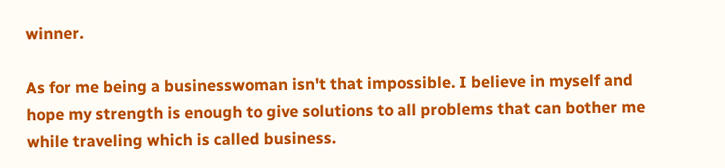winner.

As for me being a businesswoman isn't that impossible. I believe in myself and hope my strength is enough to give solutions to all problems that can bother me while traveling which is called business.